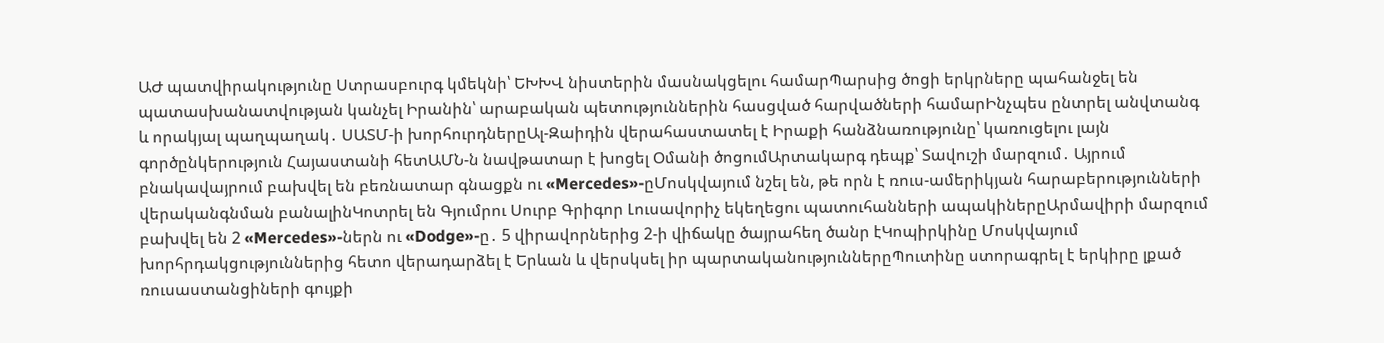ԱԺ պատվիրակությունը Ստրասբուրգ կմեկնի՝ ԵԽԽՎ նիստերին մասնակցելու համարՊարսից ծոցի երկրները պահանջել են պատասխանատվության կանչել Իրանին՝ արաբական պետություններին հասցված հարվածների համարԻնչպես ընտրել անվտանգ և որակյալ պաղպաղակ․ ՍԱՏՄ-ի խորհուրդներըԱլ-Զաիդին վերահաստատել է Իրաքի հանձնառությունը՝ կառուցելու լայն գործընկերություն Հայաստանի հետԱՄՆ-ն նավթատար է խոցել Օմանի ծոցումԱրտակարգ դեպք՝ Տավուշի մարզում․ Այրում բնակավայրում բախվել են բեռնատար գնացքն ու «Mercedes»-ըՄոսկվայում նշել են, թե որն է ռուս-ամերիկյան հարաբերությունների վերականգնման բանալինԿոտրել են Գյումրու Սուրբ Գրիգոր Լուսավորիչ եկեղեցու պատուհանների ապակիներըԱրմավիրի մարզում բախվել են 2 «Mercedes»-ներն ու «Dodge»-ը․ 5 վիրավորներից 2-ի վիճակը ծայրահեղ ծանր էԿոպիրկինը Մոսկվայում խորհրդակցություններից հետո վերադարձել է Երևան և վերսկսել իր պարտականություններըՊուտինը ստորագրել է երկիրը լքած ռուսաստանցիների գույքի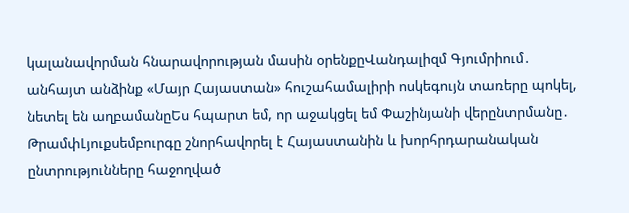կալանավորման հնարավորության մասին օրենքըՎանդալիզմ Գյումրիում․ անհայտ անձինք «Մայր Հայաստան» հուշահամալիրի ոսկեգույն տառերը պոկել, նետել են աղբամանըԵս հպարտ եմ, որ աջակցել եմ Փաշինյանի վերընտրմանը․ ԹրամփԼյուքսեմբուրգը շնորհավորել է Հայաստանին և խորհրդարանական ընտրությունները հաջողված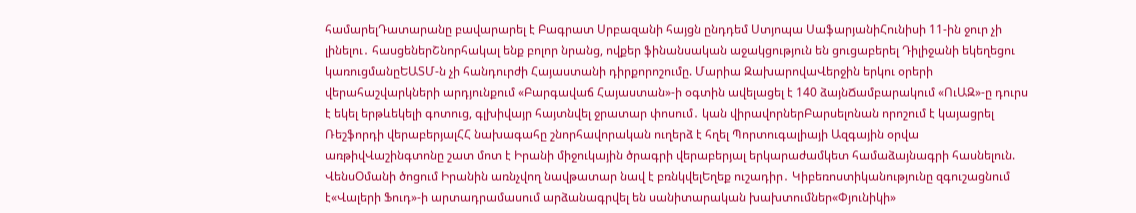համարելԴատարանը բավարարել է Բագրատ Սրբազանի հայցն ընդդեմ Ստյոպա ՍաֆարյանիՀունիսի 11-ին ջուր չի լինելու․ հասցեներՇնորհակալ ենք բոլոր նրանց, ովքեր ֆինանսական աջակցություն են ցուցաբերել Դիլիջանի եկեղեցու կառուցմանըԵԱՏՄ-ն չի հանդուրժի Հայաստանի դիրքորոշումը. Մարիա ԶախարովաՎերջին երկու օրերի վերահաշվարկների արդյունքում «Բարգավաճ Հայաստան»-ի օգտին ավելացել է 140 ձայնՃամբարակում «ՈւԱԶ»-ը դուրս է եկել երթևեկելի գոտուց, գլխիվայր հայտնվել ջրատար փոսում․ կան վիրավորներԲարսելոնան որոշում է կայացրել Ռեշֆորդի վերաբերյալՀՀ նախագահը շնորհավորական ուղերձ է հղել Պորտուգալիայի Ազգային օրվա առթիվՎաշինգտոնը շատ մոտ է Իրանի միջուկային ծրագրի վերաբերյալ երկարաժամկետ համաձայնագրի հասնելուն. ՎենսՕմանի ծոցում Իրանին առնչվող նավթատար նավ է բռնկվելԵղեք ուշադիր․ Կիբեռոստիկանությունը զգուշացնում է«Վալերի Ֆուդ»-ի արտադրամասում արձանագրվել են սանիտարական խախտումներ«Փյունիկի»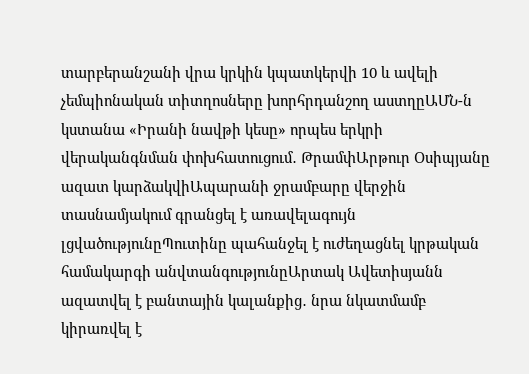տարբերանշանի վրա կրկին կպատկերվի 10 և ավելի չեմպիոնական տիտղոսները խորհրդանշող աստղըԱՄՆ-ն կստանա «Իրանի նավթի կեսը» որպես երկրի վերականգնման փոխհատուցում․ ԹրամփԱրթուր Օսիպյանը ազատ կարձակվիԱպարանի ջրամբարը վերջին տասնամյակում գրանցել է առավելագույն լցվածությունըՊուտինը պահանջել է ուժեղացնել կրթական համակարգի անվտանգությունըԱրտակ Ավետիսյանն ազատվել է բանտային կալանքից․ նրա նկատմամբ կիրառվել է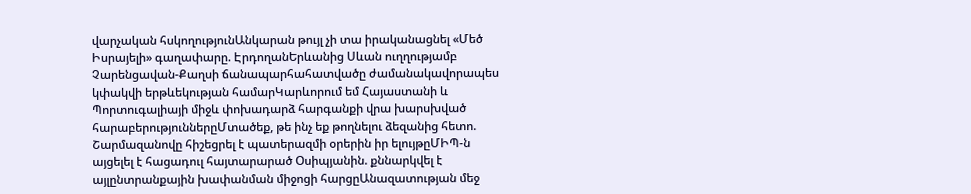վարչական հսկողությունԱնկարան թույլ չի տա իրականացնել «Մեծ Իսրայելի» գաղափարը. ԷրդողանԵրևանից Սևան ուղղությամբ Չարենցավան-Քաղսի ճանապարհահատվածը ժամանակավորապես կփակվի երթևեկության համարԿարևորում եմ Հայաստանի և Պորտուգալիայի միջև փոխադարձ հարգանքի վրա խարսխված հարաբերություններըՄտածեք, թե ինչ եք թողնելու ձեզանից հետո. Շարմազանովը հիշեցրել է պատերազմի օրերին իր ելույթըՄԻՊ-ն այցելել է հացադուլ հայտարարած Օսիպյանին. քննարկվել է այլընտրանքային խափանման միջոցի հարցըԱնազատության մեջ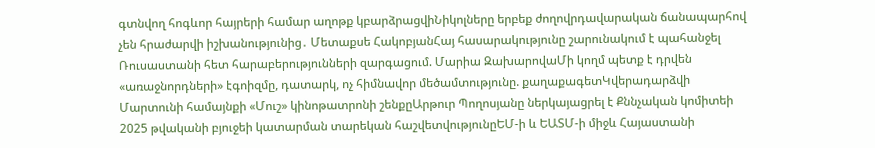գտնվող հոգևոր հայրերի համար աղոթք կբարձրացվիՆիկոլները երբեք ժողովրդավարական ճանապարհով չեն հրաժարվի իշխանությունից․ Մետաքսե ՀակոբյանՀայ հասարակությունը շարունակում է պահանջել Ռուսաստանի հետ հարաբերությունների զարգացում. Մարիա ԶախարովաՄի կողմ պետք է դրվեն «առաջնորդների» էգոիզմը, դատարկ, ոչ հիմնավոր մեծամտությունը. քաղաքագետԿվերադարձվի Մարտունի համայնքի «Մուշ» կինոթատրոնի շենքըԱրթուր Պողոսյանը ներկայացրել է Քննչական կոմիտեի 2025 թվականի բյուջեի կատարման տարեկան հաշվետվությունըԵՄ-ի և ԵԱՏՄ-ի միջև Հայաստանի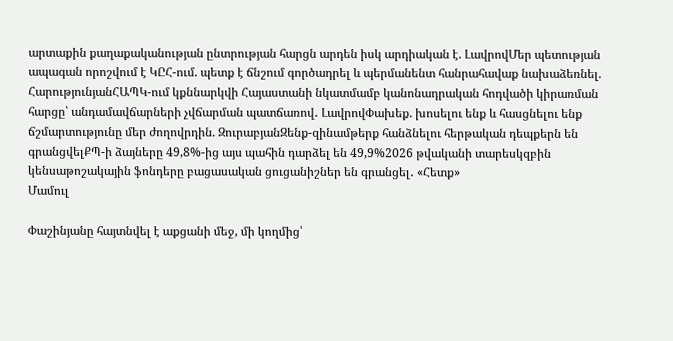արտաքին քաղաքականության ընտրության հարցն արդեն իսկ արդիական է. ԼավրովՄեր պետության ապագան որոշվում է ԿԸՀ-ում. պետք է ճնշում գործադրել և պերմանենտ հանրահավաք նախաձեռնել. ՀարությունյանՀԱՊԿ-ում կքննարկվի Հայաստանի նկատմամբ կանոնադրական հոդվածի կիրառման հարցը՝ անդամավճարների չվճարման պատճառով․ ԼավրովՓախեք. խոսելու ենք և հասցնելու ենք ճշմարտությունը մեր ժողովրդին. ԶուրաբյանԶենք-զինամթերք հանձնելու հերթական դեպքերն են գրանցվելՔՊ-ի ձայները 49,8%-ից այս պահին դարձել են 49,9%2026 թվականի տարեսկզբին կենսաթոշակային ֆոնդերը բացասական ցուցանիշներ են գրանցել․ «Հետք»
Մամուլ

Փաշինյանը հայտնվել է աքցանի մեջ, մի կողմից՝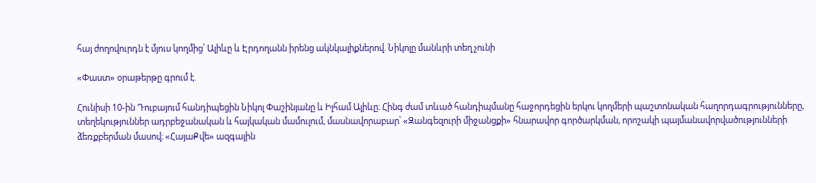հայ ժողովուրդն է մյուս կողմից՝ Ալիևը և Էրդողանն իրենց ակնկալիքներով. Նիկոլը մանևրի տեղ չունի

«Փաստ» օրաթերթը գրում է.

Հունիսի 10-ին Դուբայում հանդիպեցին Նիկոլ Փաշինյանը և Իլհամ Ալիևը։ Հինգ ժամ տևած հանդիպմանը հաջորդեցին երկու կողմերի պաշտոնական հաղորդագրությունները, տեղեկություններ ադրբեջանական և հայկական մամուլում, մասնավորաբար՝ «Զանգեզուրի միջանցքի» հնարավոր գործարկման, որոշակի պայմանավորվածությունների ձեռքբերման մասով։ «ՀայաՔվե» ազգային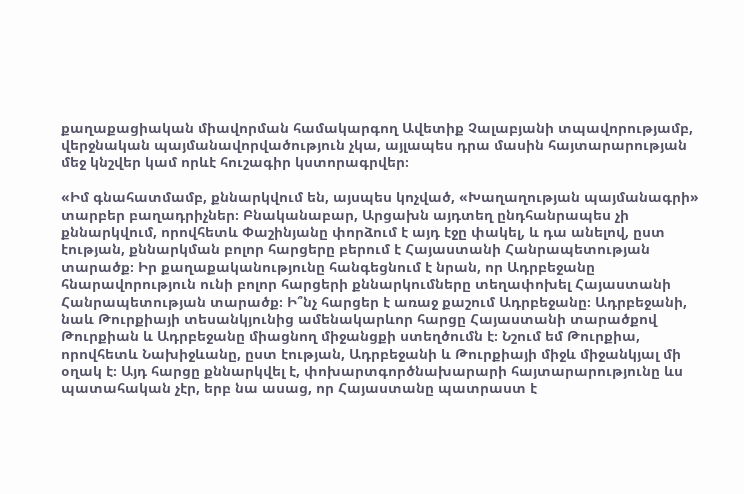քաղաքացիական միավորման համակարգող Ավետիք Չալաբյանի տպավորությամբ, վերջնական պայմանավորվածություն չկա, այլապես դրա մասին հայտարարության մեջ կնշվեր կամ որևէ հուշագիր կստորագրվեր։

«Իմ գնահատմամբ, քննարկվում են, այսպես կոչված, «Խաղաղության պայմանագրի» տարբեր բաղադրիչներ։ Բնականաբար, Արցախն այդտեղ ընդհանրապես չի քննարկվում, որովհետև Փաշինյանը փորձում է այդ էջը փակել, և դա անելով, ըստ էության, քննարկման բոլոր հարցերը բերում է Հայաստանի Հանրապետության տարածք։ Իր քաղաքականությունը հանգեցնում է նրան, որ Ադրբեջանը հնարավորություն ունի բոլոր հարցերի քննարկումները տեղափոխել Հայաստանի Հանրապետության տարածք։ Ի՞նչ հարցեր է առաջ քաշում Ադրբեջանը։ Ադրբեջանի, նաև Թուրքիայի տեսանկյունից ամենակարևոր հարցը Հայաստանի տարածքով Թուրքիան և Ադրբեջանը միացնող միջանցքի ստեղծումն է։ Նշում եմ Թուրքիա, որովհետև Նախիջևանը, ըստ էության, Ադրբեջանի և Թուրքիայի միջև միջանկյալ մի օղակ է։ Այդ հարցը քննարկվել է, փոխարտգործնախարարի հայտարարությունը ևս պատահական չէր, երբ նա ասաց, որ Հայաստանը պատրաստ է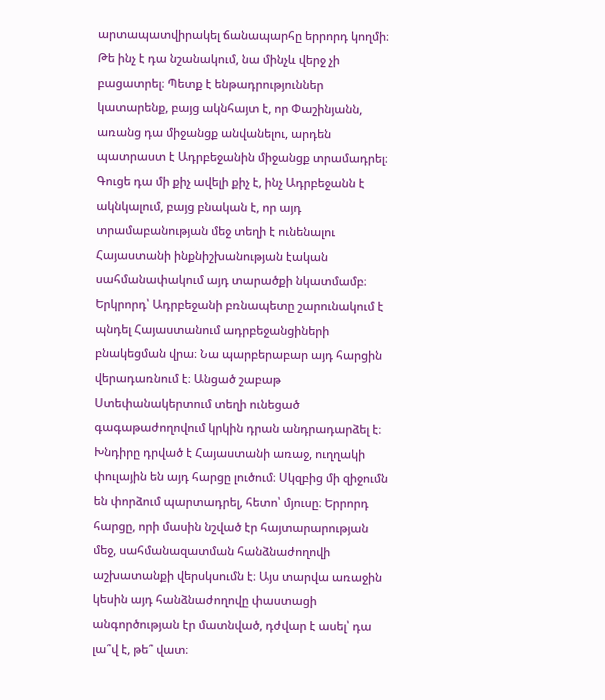արտապատվիրակել ճանապարհը երրորդ կողմի։ Թե ինչ է դա նշանակում, նա մինչև վերջ չի բացատրել։ Պետք է ենթադրություններ կատարենք, բայց ակնհայտ է, որ Փաշինյանն, առանց դա միջանցք անվանելու, արդեն պատրաստ է Ադրբեջանին միջանցք տրամադրել։ Գուցե դա մի քիչ ավելի քիչ է, ինչ Ադրբեջանն է ակնկալում, բայց բնական է, որ այդ տրամաբանության մեջ տեղի է ունենալու Հայաստանի ինքնիշխանության էական սահմանափակում այդ տարածքի նկատմամբ։ Երկրորդ՝ Ադրբեջանի բռնապետը շարունակում է պնդել Հայաստանում ադրբեջանցիների բնակեցման վրա։ Նա պարբերաբար այդ հարցին վերադառնում է։ Անցած շաբաթ Ստեփանակերտում տեղի ունեցած գագաթաժողովում կրկին դրան անդրադարձել է։ Խնդիրը դրված է Հայաստանի առաջ, ուղղակի փուլային են այդ հարցը լուծում։ Սկզբից մի զիջումն են փորձում պարտադրել, հետո՝ մյուսը։ Երրորդ հարցը, որի մասին նշված էր հայտարարության մեջ, սահմանազատման հանձնաժողովի աշխատանքի վերսկսումն է։ Այս տարվա առաջին կեսին այդ հանձնաժողովը փաստացի անգործության էր մատնված, դժվար է ասել՝ դա լա՞վ է, թե՞ վատ։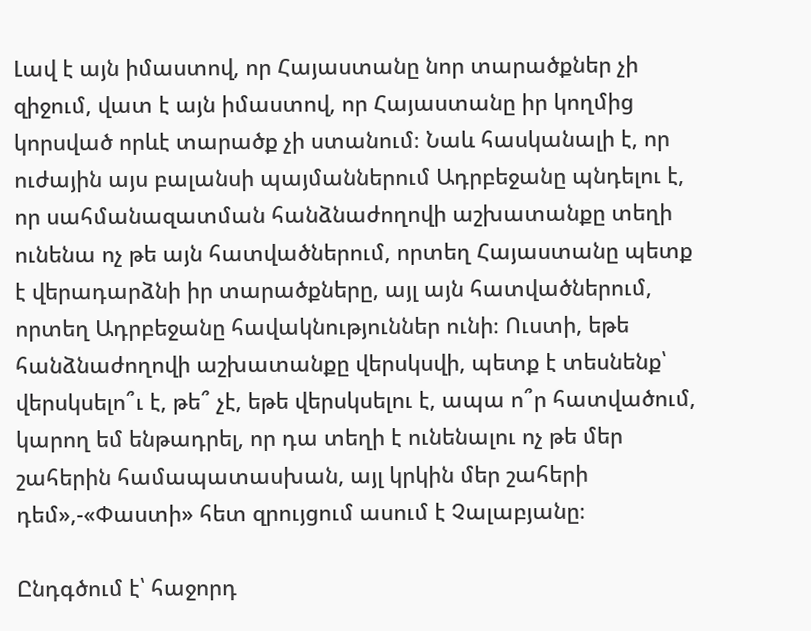Լավ է այն իմաստով, որ Հայաստանը նոր տարածքներ չի զիջում, վատ է այն իմաստով, որ Հայաստանը իր կողմից կորսված որևէ տարածք չի ստանում։ Նաև հասկանալի է, որ ուժային այս բալանսի պայմաններում Ադրբեջանը պնդելու է, որ սահմանազատման հանձնաժողովի աշխատանքը տեղի ունենա ոչ թե այն հատվածներում, որտեղ Հայաստանը պետք է վերադարձնի իր տարածքները, այլ այն հատվածներում, որտեղ Ադրբեջանը հավակնություններ ունի։ Ուստի, եթե հանձնաժողովի աշխատանքը վերսկսվի, պետք է տեսնենք՝ վերսկսելո՞ւ է, թե՞ չէ, եթե վերսկսելու է, ապա ո՞ր հատվածում, կարող եմ ենթադրել, որ դա տեղի է ունենալու ոչ թե մեր շահերին համապատասխան, այլ կրկին մեր շահերի դեմ»,-«Փաստի» հետ զրույցում ասում է Չալաբյանը։

Ընդգծում է՝ հաջորդ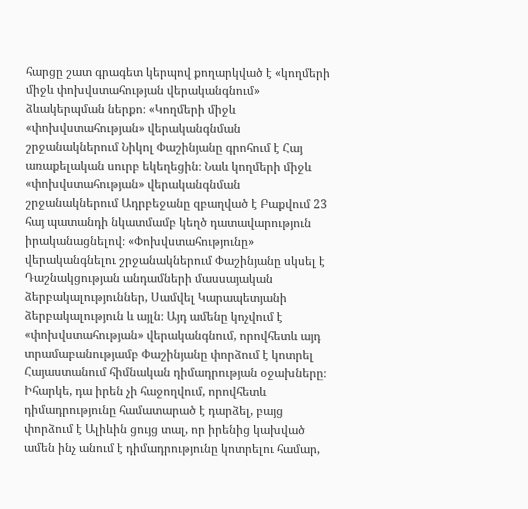հարցը շատ գրագետ կերպով քողարկված է «կողմերի միջև փոխվստահության վերականգնում» ձևակերպման ներքո։ «Կողմերի միջև «փոխվստահության» վերականգնման շրջանակներում Նիկոլ Փաշինյանը գրոհում է Հայ առաքելական սուրբ եկեղեցին։ Նաև կողմերի միջև «փոխվստահության» վերականգնման շրջանակներում Ադրբեջանը զբաղված է Բաքվում 23 հայ պատանդի նկատմամբ կեղծ դատավարություն իրականացնելով։ «Փոխվստահությունը» վերականգնելու շրջանակներում Փաշինյանը սկսել է Դաշնակցության անդամների մասսայական ձերբակալություններ, Սամվել Կարապետյանի ձերբակալություն և այլն։ Այդ ամենը կոչվում է «փոխվստահության» վերականգնում, որովհետև այդ տրամաբանությամբ Փաշինյանը փորձում է կոտրել Հայաստանում հիմնական դիմադրության օջախները։ Իհարկե, դա իրեն չի հաջողվում, որովհետև դիմադրությունը համատարած է դարձել, բայց փորձում է Ալիևին ցույց տալ, որ իրենից կախված ամեն ինչ անում է դիմադրությունը կոտրելու համար,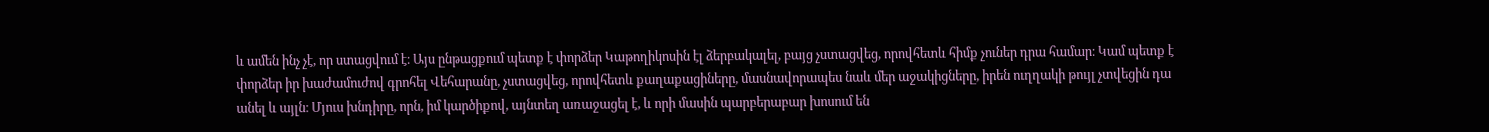և ամեն ինչ չէ, որ ստացվում է։ Այս ընթացքում պետք է փորձեր Կաթողիկոսին էլ ձերբակալել, բայց չստացվեց, որովհետև հիմք չուներ դրա համար։ Կամ պետք է փորձեր իր խաժամուժով գրոհել Վեհարանը, չստացվեց, որովհետև քաղաքացիները, մասնավորապես նաև մեր աջակիցները, իրեն ուղղակի թույլ չտվեցին դա անել և այլն։ Մյուս խնդիրը, որն, իմ կարծիքով, այնտեղ առաջացել է, և որի մասին պարբերաբար խոսում են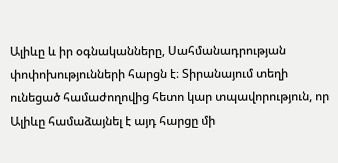Ալիևը և իր օգնականները, Սահմանադրության փոփոխությունների հարցն է։ Տիրանայում տեղի ունեցած համաժողովից հետո կար տպավորություն, որ Ալիևը համաձայնել է այդ հարցը մի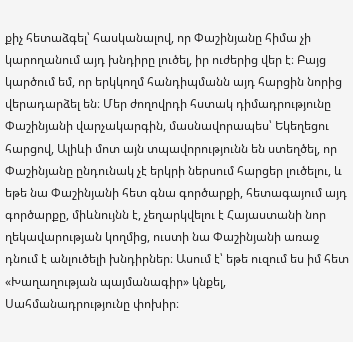քիչ հետաձգել՝ հասկանալով, որ Փաշինյանը հիմա չի կարողանում այդ խնդիրը լուծել, իր ուժերից վեր է։ Բայց կարծում եմ, որ երկկողմ հանդիպմանն այդ հարցին նորից վերադարձել են։ Մեր ժողովրդի հստակ դիմադրությունը Փաշինյանի վարչակարգին, մասնավորապես՝ Եկեղեցու հարցով, Ալիևի մոտ այն տպավորությունն են ստեղծել, որ Փաշինյանը ընդունակ չէ երկրի ներսում հարցեր լուծելու, և եթե նա Փաշինյանի հետ գնա գործարքի, հետագայում այդ գործարքը, միևնույնն է, չեղարկվելու է Հայաստանի նոր ղեկավարության կողմից, ուստի նա Փաշինյանի առաջ դնում է անլուծելի խնդիրներ։ Ասում է՝ եթե ուզում ես իմ հետ «Խաղաղության պայմանագիր» կնքել, Սահմանադրությունը փոխիր։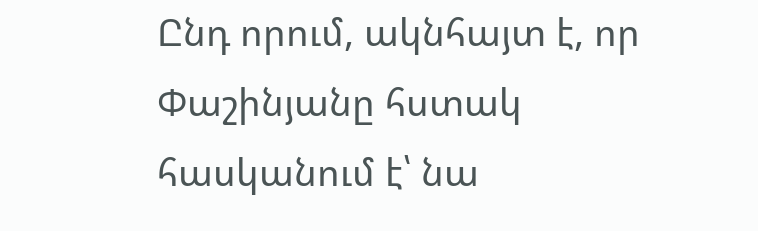Ընդ որում, ակնհայտ է, որ Փաշինյանը հստակ հասկանում է՝ նա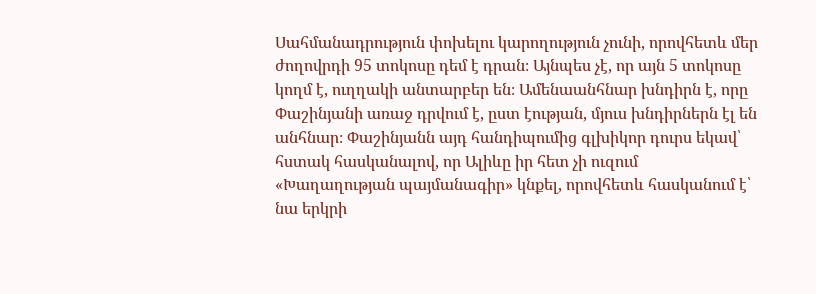Սահմանադրություն փոխելու կարողություն չունի, որովհետև մեր ժողովրդի 95 տոկոսը դեմ է դրան։ Այնպես չէ, որ այն 5 տոկոսը կողմ է, ուղղակի անտարբեր են։ Ամենաանհնար խնդիրն է, որը Փաշինյանի առաջ դրվում է, ըստ էության, մյուս խնդիրներն էլ են անհնար։ Փաշինյանն այդ հանդիպումից գլխիկոր դուրս եկավ՝ հստակ հասկանալով, որ Ալիևը իր հետ չի ուզում «Խաղաղության պայմանագիր» կնքել, որովհետև հասկանում է՝ նա երկրի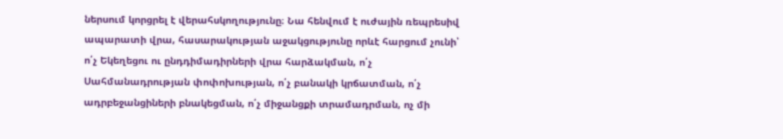ներսում կորցրել է վերահսկողությունը։ Նա հենվում է ուժային ռեպրեսիվ ապարատի վրա, հասարակության աջակցությունը որևէ հարցում չունի՝ ո՛չ Եկեղեցու ու ընդդիմադիրների վրա հարձակման, ո՛չ Սահմանադրության փոփոխության, ո՛չ բանակի կրճատման, ո՛չ ադրբեջանցիների բնակեցման, ո՛չ միջանցքի տրամադրման, ոչ մի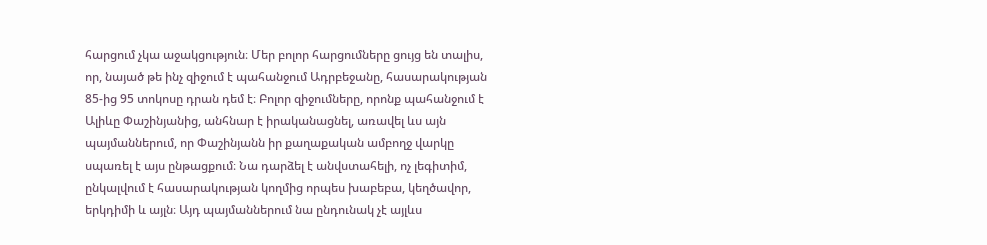հարցում չկա աջակցություն։ Մեր բոլոր հարցումները ցույց են տալիս, որ, նայած թե ինչ զիջում է պահանջում Ադրբեջանը, հասարակության 85-ից 95 տոկոսը դրան դեմ է։ Բոլոր զիջումները, որոնք պահանջում է Ալիևը Փաշինյանից, անհնար է իրականացնել, առավել ևս այն պայմաններում, որ Փաշինյանն իր քաղաքական ամբողջ վարկը սպառել է այս ընթացքում։ Նա դարձել է անվստահելի, ոչ լեգիտիմ, ընկալվում է հասարակության կողմից որպես խաբեբա, կեղծավոր, երկդիմի և այլն։ Այդ պայմաններում նա ընդունակ չէ այլևս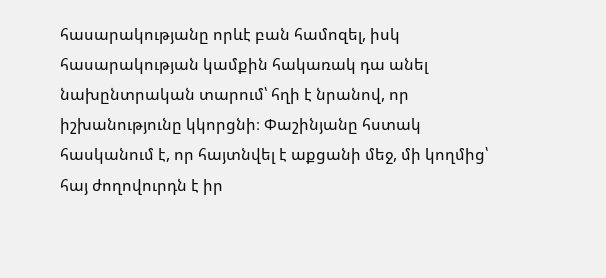հասարակությանը որևէ բան համոզել, իսկ հասարակության կամքին հակառակ դա անել նախընտրական տարում՝ հղի է նրանով, որ իշխանությունը կկորցնի։ Փաշինյանը հստակ հասկանում է, որ հայտնվել է աքցանի մեջ, մի կողմից՝ հայ ժողովուրդն է իր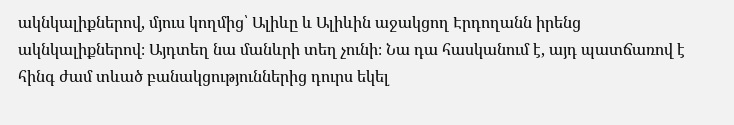ակնկալիքներով, մյուս կողմից՝ Ալիևը և Ալիևին աջակցող Էրդողանն իրենց ակնկալիքներով։ Այդտեղ նա մանևրի տեղ չունի։ Նա դա հասկանում է, այդ պատճառով է հինգ ժամ տևած բանակցություններից դուրս եկել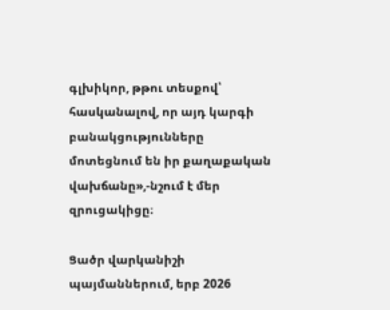գլխիկոր, թթու տեսքով՝ հասկանալով, որ այդ կարգի բանակցությունները մոտեցնում են իր քաղաքական վախճանը»,-նշում է մեր զրուցակիցը։

Ցածր վարկանիշի պայմաններում, երբ 2026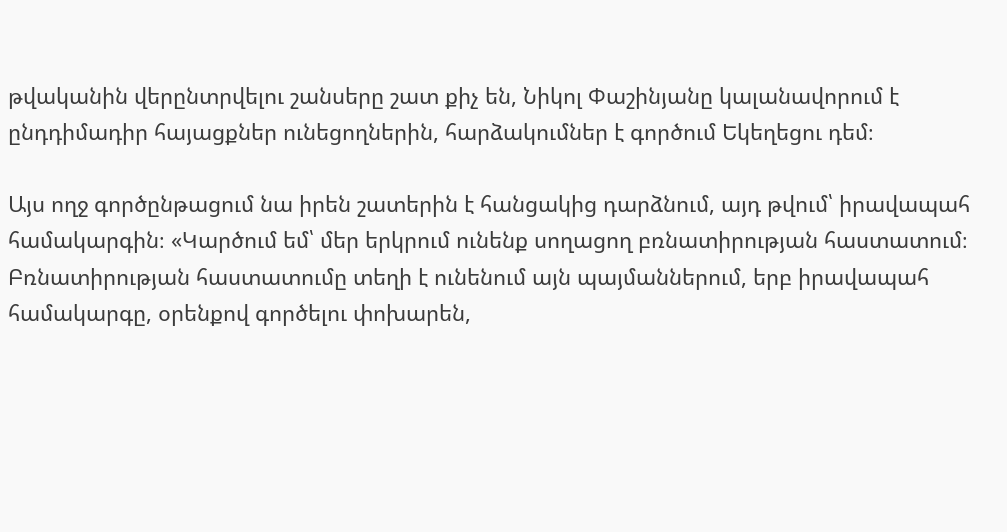թվականին վերընտրվելու շանսերը շատ քիչ են, Նիկոլ Փաշինյանը կալանավորում է ընդդիմադիր հայացքներ ունեցողներին, հարձակումներ է գործում Եկեղեցու դեմ։

Այս ողջ գործընթացում նա իրեն շատերին է հանցակից դարձնում, այդ թվում՝ իրավապահ համակարգին։ «Կարծում եմ՝ մեր երկրում ունենք սողացող բռնատիրության հաստատում։ Բռնատիրության հաստատումը տեղի է ունենում այն պայմաններում, երբ իրավապահ համակարգը, օրենքով գործելու փոխարեն,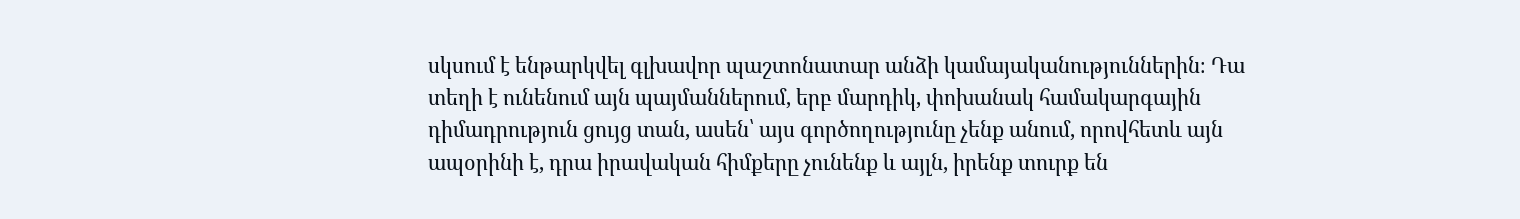սկսում է ենթարկվել գլխավոր պաշտոնատար անձի կամայականություններին։ Դա տեղի է ունենում այն պայմաններում, երբ մարդիկ, փոխանակ համակարգային դիմադրություն ցույց տան, ասեն՝ այս գործողությունը չենք անում, որովհետև այն ապօրինի է, դրա իրավական հիմքերը չունենք և այլն, իրենք տուրք են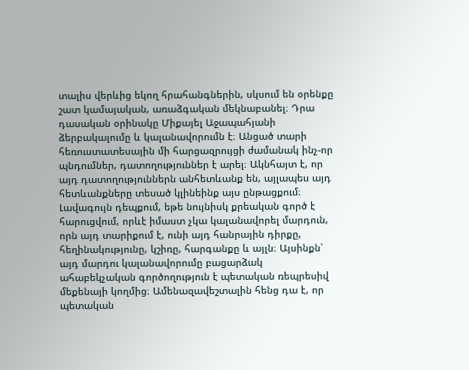տալիս վերևից եկող հրահանգներին, սկսում են օրենքը շատ կամայական, առաձգական մեկնաբանել։ Դրա դասական օրինակը Միքայել Աջապահյանի ձերբակալումը և կալանավորումն է։ Անցած տարի հեռուստատեսային մի հարցազրույցի ժամանակ ինչ-որ պնդումներ, դատողություններ է արել։ Ակնհայտ է, որ այդ դատողություններն անհետևանք են, այլապես այդ հետևանքները տեսած կլինեինք այս ընթացքում։ Լավագույն դեպքում, եթե նույնիսկ քրեական գործ է հարուցվում, որևէ իմաստ չկա կալանավորել մարդուն, որն այդ տարիքում է, ունի այդ հանրային դիրքը, հեղինակությունը, կշիռը, հարգանքը և այլն։ Այսինքն՝ այդ մարդու կալանավորումը բացարձակ ահաբեկչական գործողություն է պետական ռեպրեսիվ մեքենայի կողմից։ Ամենազավեշտալին հենց դա է, որ պետական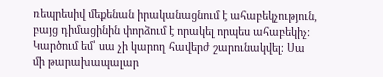ռեպրեսիվ մեքենան իրականացնում է ահաբեկչություն, բայց դիմացինին փորձում է որակել որպես ահաբեկիչ։ Կարծում եմ՝ սա չի կարող հավերժ շարունակվել։ Սա մի թարախապալար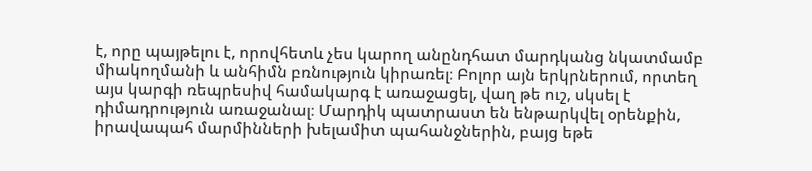է, որը պայթելու է, որովհետև չես կարող անընդհատ մարդկանց նկատմամբ միակողմանի և անհիմն բռնություն կիրառել։ Բոլոր այն երկրներում, որտեղ այս կարգի ռեպրեսիվ համակարգ է առաջացել, վաղ թե ուշ, սկսել է դիմադրություն առաջանալ։ Մարդիկ պատրաստ են ենթարկվել օրենքին, իրավապահ մարմինների խելամիտ պահանջներին, բայց եթե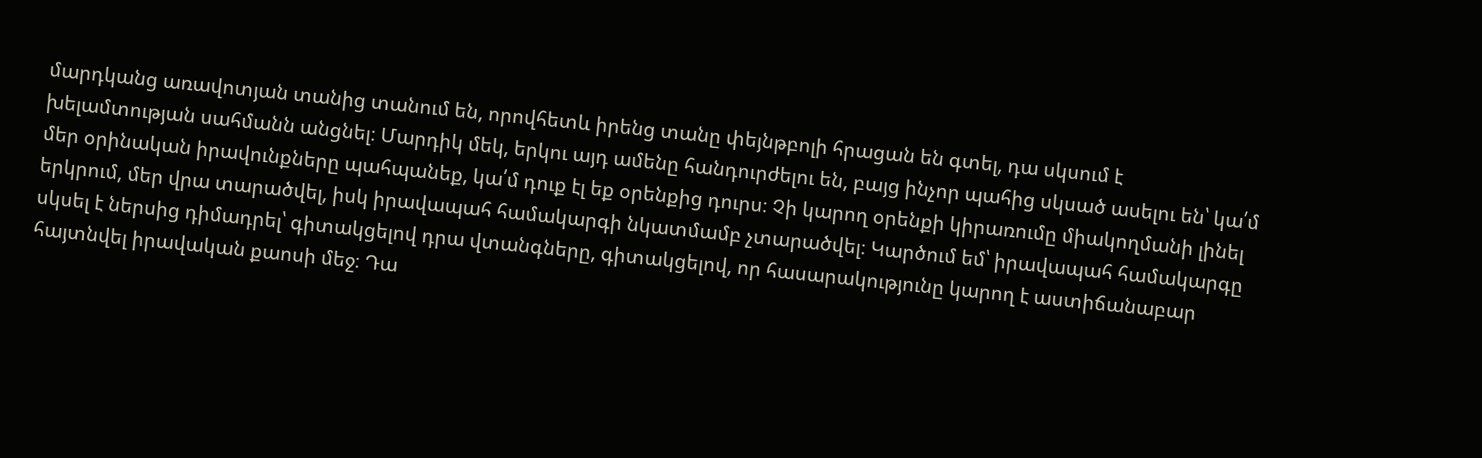մարդկանց առավոտյան տանից տանում են, որովհետև իրենց տանը փեյնթբոլի հրացան են գտել, դա սկսում է խելամտության սահմանն անցնել։ Մարդիկ մեկ, երկու այդ ամենը հանդուրժելու են, բայց ինչոր պահից սկսած ասելու են՝ կա՛մ մեր օրինական իրավունքները պահպանեք, կա՛մ դուք էլ եք օրենքից դուրս։ Չի կարող օրենքի կիրառումը միակողմանի լինել երկրում, մեր վրա տարածվել, իսկ իրավապահ համակարգի նկատմամբ չտարածվել։ Կարծում եմ՝ իրավապահ համակարգը սկսել է ներսից դիմադրել՝ գիտակցելով դրա վտանգները, գիտակցելով, որ հասարակությունը կարող է աստիճանաբար հայտնվել իրավական քաոսի մեջ։ Դա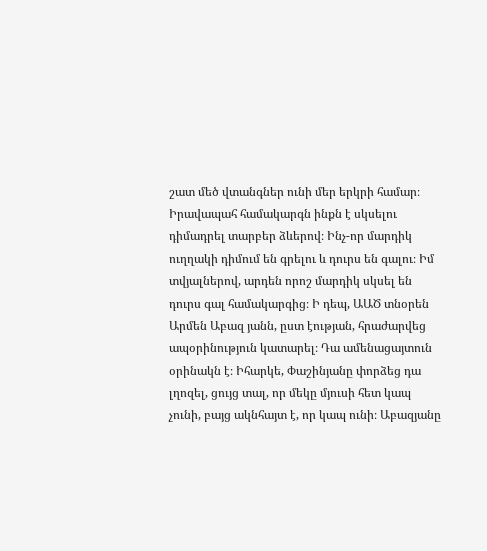շատ մեծ վտանգներ ունի մեր երկրի համար։ Իրավապահ համակարգն ինքն է սկսելու դիմադրել տարբեր ձևերով։ Ինչ-որ մարդիկ ուղղակի դիմում են գրելու և դուրս են գալու։ Իմ տվյալներով, արդեն որոշ մարդիկ սկսել են դուրս գալ համակարգից։ Ի դեպ, ԱԱԾ տնօրեն Արմեն Աբազ յանն, ըստ էության, հրաժարվեց ապօրինություն կատարել։ Դա ամենացայտուն օրինակն է։ Իհարկե, Փաշինյանը փորձեց դա լղոզել, ցույց տալ, որ մեկը մյուսի հետ կապ չունի, բայց ակնհայտ է, որ կապ ունի։ Աբազյանը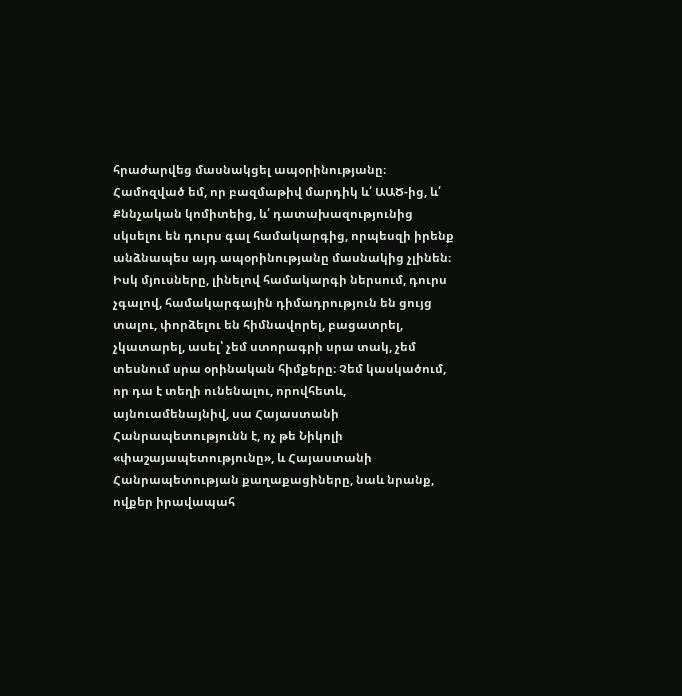հրաժարվեց մասնակցել ապօրինությանը։ Համոզված եմ, որ բազմաթիվ մարդիկ և՛ ԱԱԾ-ից, և՛ Քննչական կոմիտեից, և՛ դատախազությունից սկսելու են դուրս գալ համակարգից, որպեսզի իրենք անձնապես այդ ապօրինությանը մասնակից չլինեն։ Իսկ մյուսները, լինելով համակարգի ներսում, դուրս չգալով, համակարգային դիմադրություն են ցույց տալու, փորձելու են հիմնավորել, բացատրել, չկատարել, ասել՝ չեմ ստորագրի սրա տակ, չեմ տեսնում սրա օրինական հիմքերը։ Չեմ կասկածում, որ դա է տեղի ունենալու, որովհետև, այնուամենայնիվ, սա Հայաստանի Հանրապետությունն է, ոչ թե Նիկոլի «փաշայապետությունը», և Հայաստանի Հանրապետության քաղաքացիները, նաև նրանք, ովքեր իրավապահ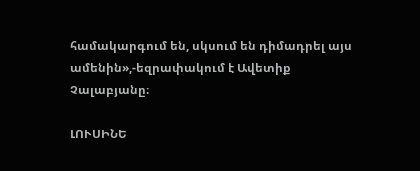համակարգում են, սկսում են դիմադրել այս ամենին»,-եզրափակում է Ավետիք Չալաբյանը։

ԼՈՒՍԻՆԵ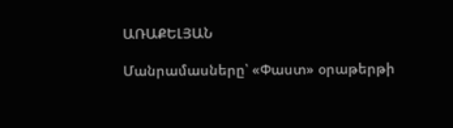ԱՌԱՔԵԼՅԱՆ

Մանրամասները՝ «Փաստ» օրաթերթի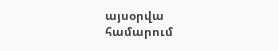այսօրվա համարում